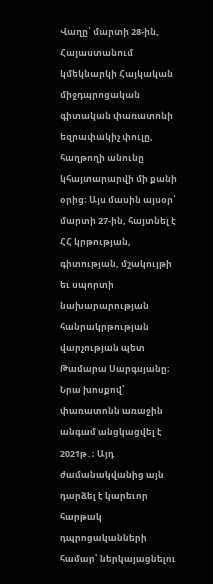Վաղը՝ մարտի 28-ին, Հայաստանում կմեկնարկի Հայկական միջդպրոցական գիտական փառատոնի եզրափակիչ փուլը, հաղթողի անունը կհայտարարվի մի քանի օրից։ Այս մասին այսօր՝ մարտի 27-ին, հայտնել է ՀՀ կրթության, գիտության, մշակույթի եւ սպորտի նախարարության հանրակրթության վարչության պետ Թամարա Սարգսյանը։
Նրա խոսքով՝ փառատոնն առաջին անգամ անցկացվել է 2021թ․։ Այդ ժամանակվանից այն դարձել է կարեւոր հարթակ դպրոցականների համար՝ ներկայացնելու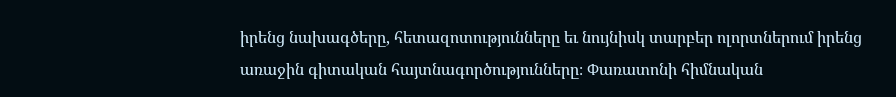իրենց նախագծերը, հետազոտությունները եւ նույնիսկ տարբեր ոլորտներում իրենց առաջին գիտական հայտնագործությունները։ Փառատոնի հիմնական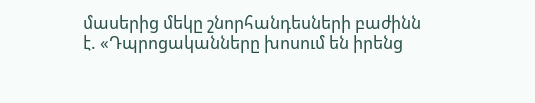մասերից մեկը շնորհանդեսների բաժինն է. «Դպրոցականները խոսում են իրենց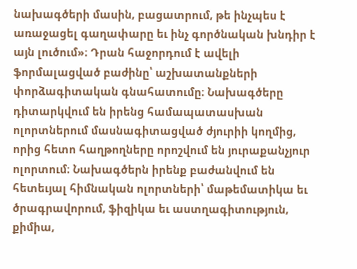նախագծերի մասին, բացատրում, թե ինչպես է առաջացել գաղափարը եւ ինչ գործնական խնդիր է այն լուծում»։ Դրան հաջորդում է ավելի ֆորմալացված բաժինը՝ աշխատանքների փորձագիտական գնահատումը։ Նախագծերը դիտարկվում են իրենց համապատասխան ոլորտներում մասնագիտացված ժյուրիի կողմից, որից հետո հաղթողները որոշվում են յուրաքանչյուր ոլորտում։ Նախագծերն իրենք բաժանվում են հետեւյալ հիմնական ոլորտների՝ մաթեմատիկա եւ ծրագրավորում, ֆիզիկա եւ աստղագիտություն, քիմիա,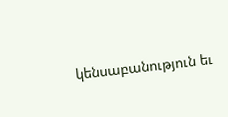կենսաբանություն եւ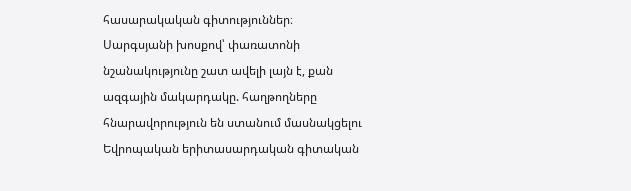հասարակական գիտություններ։
Սարգսյանի խոսքով՝ փառատոնի նշանակությունը շատ ավելի լայն է, քան ազգային մակարդակը. հաղթողները հնարավորություն են ստանում մասնակցելու Եվրոպական երիտասարդական գիտական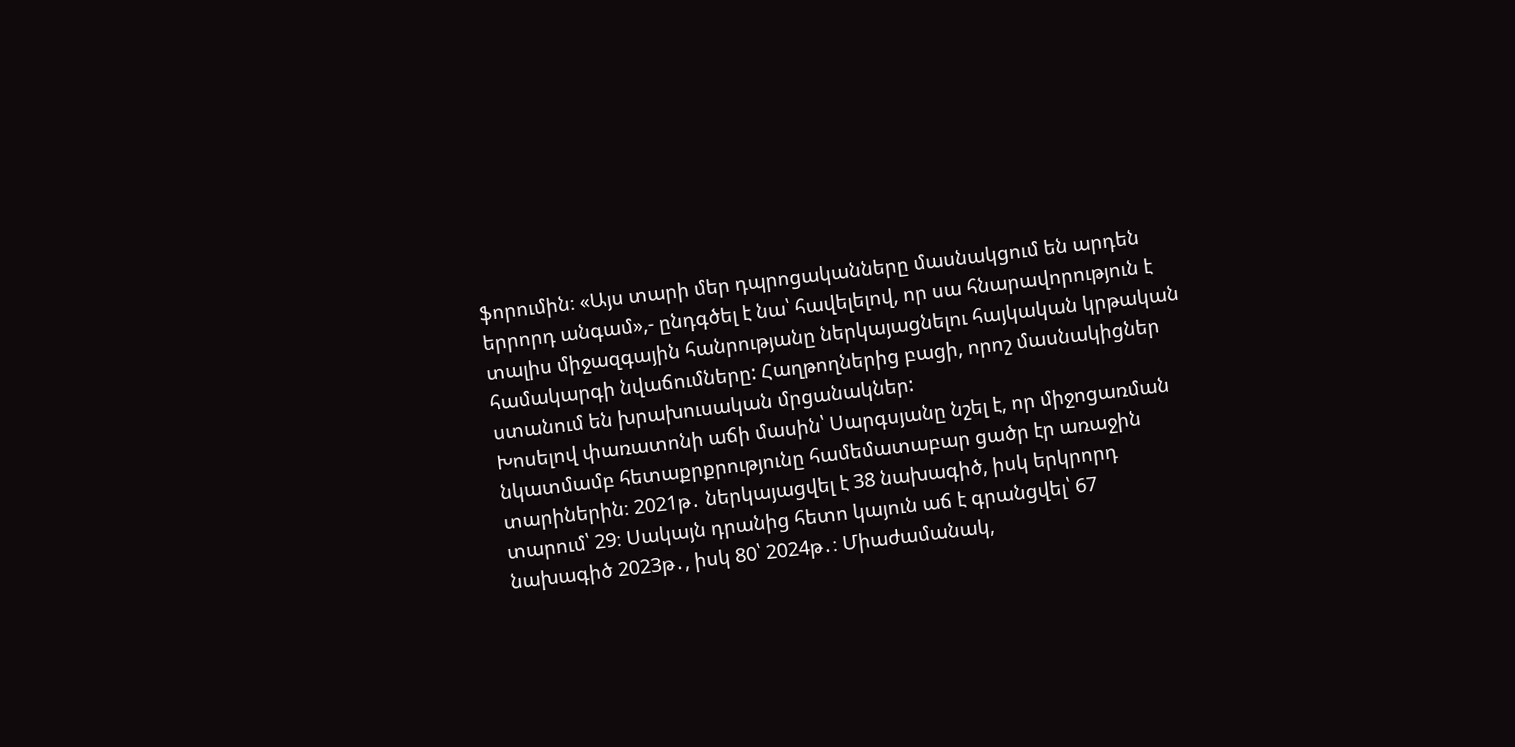ֆորումին։ «Այս տարի մեր դպրոցականները մասնակցում են արդեն երրորդ անգամ»,- ընդգծել է նա՝ հավելելով, որ սա հնարավորություն է տալիս միջազգային հանրությանը ներկայացնելու հայկական կրթական համակարգի նվաճումները: Հաղթողներից բացի, որոշ մասնակիցներ ստանում են խրախուսական մրցանակներ:
Խոսելով փառատոնի աճի մասին՝ Սարգսյանը նշել է, որ միջոցառման նկատմամբ հետաքրքրությունը համեմատաբար ցածր էր առաջին տարիներին։ 2021թ․ ներկայացվել է 38 նախագիծ, իսկ երկրորդ տարում՝ 29։ Սակայն դրանից հետո կայուն աճ է գրանցվել՝ 67 նախագիծ 2023թ․, իսկ 80՝ 2024թ․։ Միաժամանակ,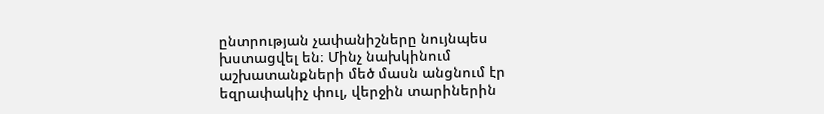ընտրության չափանիշները նույնպես խստացվել են։ Մինչ նախկինում աշխատանքների մեծ մասն անցնում էր եզրափակիչ փուլ, վերջին տարիներին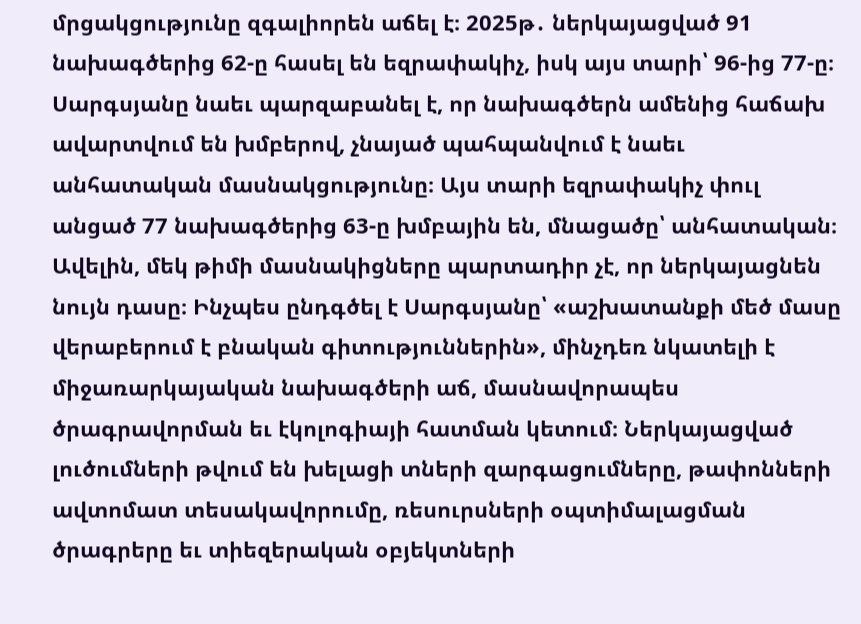մրցակցությունը զգալիորեն աճել է։ 2025թ․ ներկայացված 91 նախագծերից 62-ը հասել են եզրափակիչ, իսկ այս տարի՝ 96-ից 77-ը։ Սարգսյանը նաեւ պարզաբանել է, որ նախագծերն ամենից հաճախ ավարտվում են խմբերով, չնայած պահպանվում է նաեւ անհատական մասնակցությունը։ Այս տարի եզրափակիչ փուլ անցած 77 նախագծերից 63-ը խմբային են, մնացածը՝ անհատական։ Ավելին, մեկ թիմի մասնակիցները պարտադիր չէ, որ ներկայացնեն նույն դասը։ Ինչպես ընդգծել է Սարգսյանը՝ «աշխատանքի մեծ մասը վերաբերում է բնական գիտություններին», մինչդեռ նկատելի է միջառարկայական նախագծերի աճ, մասնավորապես ծրագրավորման եւ էկոլոգիայի հատման կետում։ Ներկայացված լուծումների թվում են խելացի տների զարգացումները, թափոնների ավտոմատ տեսակավորումը, ռեսուրսների օպտիմալացման ծրագրերը եւ տիեզերական օբյեկտների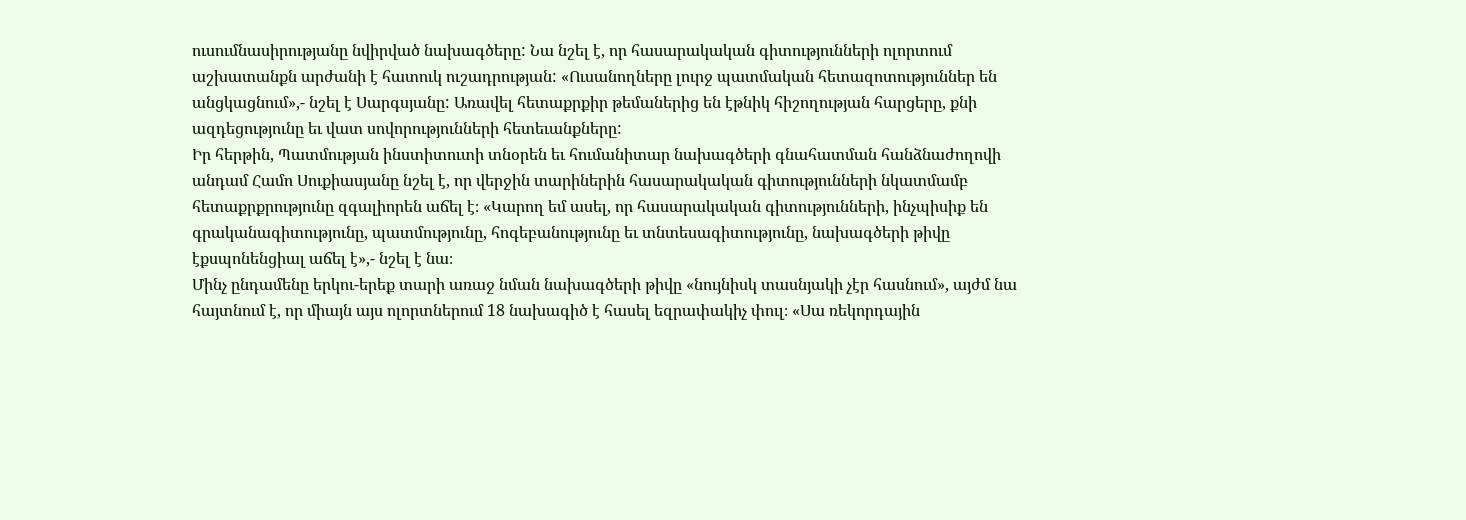ուսումնասիրությանը նվիրված նախագծերը: Նա նշել է, որ հասարակական գիտությունների ոլորտում աշխատանքն արժանի է հատուկ ուշադրության: «Ուսանողները լուրջ պատմական հետազոտություններ են անցկացնում»,- նշել է Սարգսյանը: Առավել հետաքրքիր թեմաներից են էթնիկ հիշողության հարցերը, քնի ազդեցությունը եւ վատ սովորությունների հետեւանքները:
Իր հերթին, Պատմության ինստիտուտի տնօրեն եւ հումանիտար նախագծերի գնահատման հանձնաժողովի անդամ Համո Սուքիասյանը նշել է, որ վերջին տարիներին հասարակական գիտությունների նկատմամբ հետաքրքրությունը զգալիորեն աճել է։ «Կարող եմ ասել, որ հասարակական գիտությունների, ինչպիսիք են գրականագիտությունը, պատմությունը, հոգեբանությունը եւ տնտեսագիտությունը, նախագծերի թիվը էքսպոնենցիալ աճել է»,- նշել է նա։
Մինչ ընդամենը երկու-երեք տարի առաջ նման նախագծերի թիվը «նույնիսկ տասնյակի չէր հասնում», այժմ նա հայտնում է, որ միայն այս ոլորտներում 18 նախագիծ է հասել եզրափակիչ փուլ։ «Սա ռեկորդային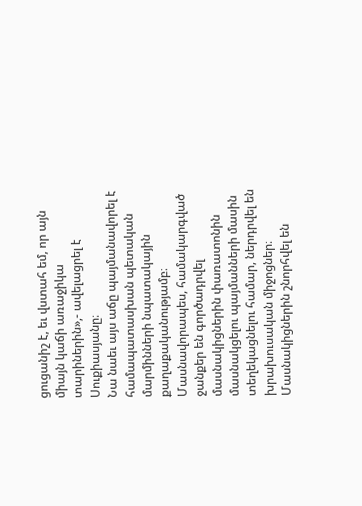ցուցանիշ է, եւ վստահ եմ, որ այն միայն կաճի առաջիկա տարիներին»,- ավելացրել է Սուքիասյանը։
Նա նաեւ այս աճը պայմանավորել է համապատասխան պետական մարմինների նպատակային քաղաքականությամբ։ Մասնավորապես, համակարգված ջանքեր են գործադրվել մասնակիցներին փառատոնին մասնակցելու պայմանների մասին տեղեկացնելու համար, ներդրվել են խրախուսական միջոցներ։ Մասնակիցներին շնորհվել են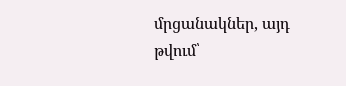մրցանակներ, այդ թվում՝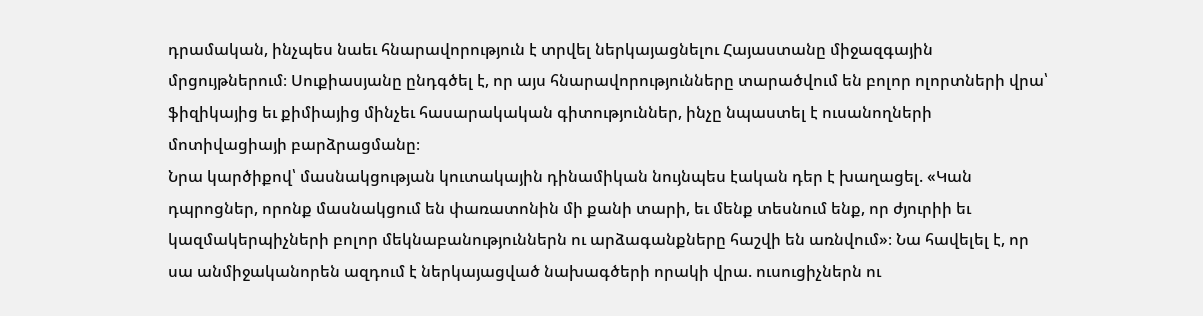դրամական, ինչպես նաեւ հնարավորություն է տրվել ներկայացնելու Հայաստանը միջազգային մրցույթներում։ Սուքիասյանը ընդգծել է, որ այս հնարավորությունները տարածվում են բոլոր ոլորտների վրա՝ ֆիզիկայից եւ քիմիայից մինչեւ հասարակական գիտություններ, ինչը նպաստել է ուսանողների մոտիվացիայի բարձրացմանը։
Նրա կարծիքով՝ մասնակցության կուտակային դինամիկան նույնպես էական դեր է խաղացել. «Կան դպրոցներ, որոնք մասնակցում են փառատոնին մի քանի տարի, եւ մենք տեսնում ենք, որ ժյուրիի եւ կազմակերպիչների բոլոր մեկնաբանություններն ու արձագանքները հաշվի են առնվում»։ Նա հավելել է, որ սա անմիջականորեն ազդում է ներկայացված նախագծերի որակի վրա. ուսուցիչներն ու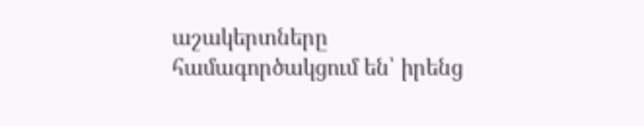աշակերտները համագործակցում են՝ իրենց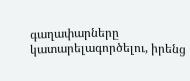գաղափարները կատարելագործելու, իրենց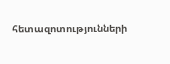հետազոտությունների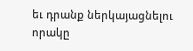եւ դրանք ներկայացնելու որակը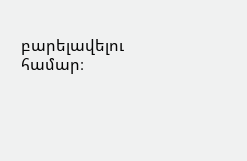բարելավելու համար։